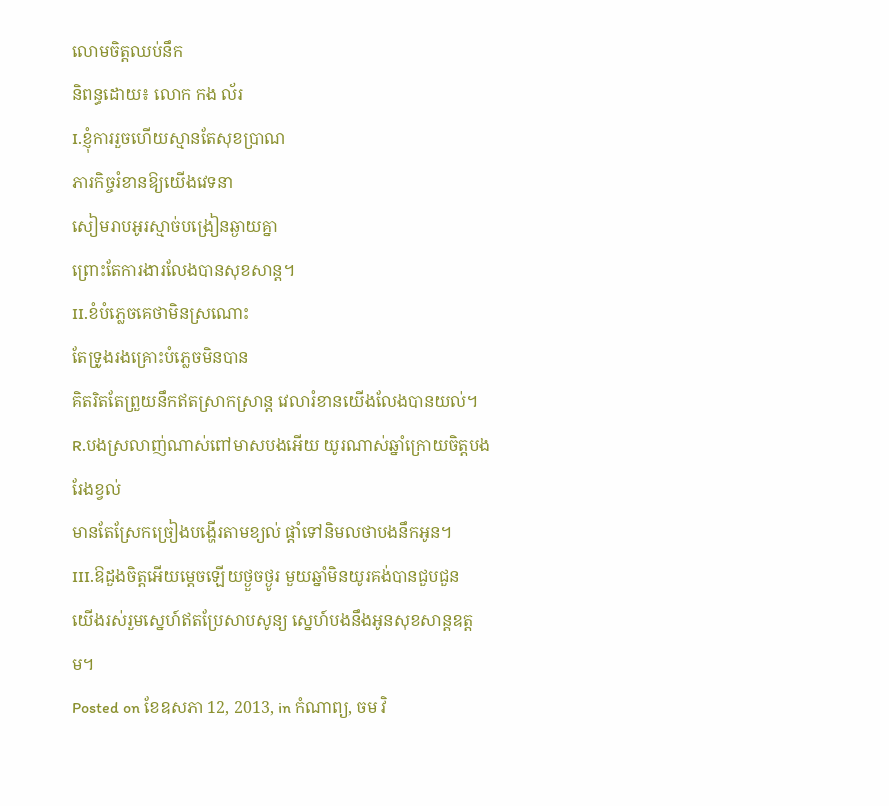លោមចិត្តឈប់នឹក
និពន្ធដោយ៖ លោក កង ល័រ
I.ខ្ញុំការរួចហើយស្មានតែសុខបា្រណ
ភារកិច្ចរំខានឱ្យយើងវេទនា
សៀមរាបអូរស្មាច់បង្រៀនឆ្ងាយគ្នា
ព្រោះតែការងារលែងបានសុខសាន្ត។
II.ខំបំភ្លេចគេថាមិនស្រណោះ
តែទ្រូងរងគ្រោះបំភ្លេចមិនបាន
គិតរិតតែព្រួយនឹកឥតស្រាកស្រាន្ត វេលារំខានយើងលែងបានយល់។
R.បងស្រលាញ់ណាស់ពៅមាសបងអើយ យូរណាស់ឆ្នាំក្រោយចិត្តបងរែងខ្វល់
មានតែស្រែកច្រៀងបង្ហើរតាមខ្យល់ ផ្តាំទៅនិមលថាបងនឹកអូន។
III.ឱដួងចិត្តអើយម្តេចឡើយថ្ងួចថ្ងូរ មួយឆ្នាំមិនយូរគង់បានជួបជួន
យើងរស់រួមស្នេហ៍ឥតប្រែសាបសូន្យ ស្នេហ៍បងនឹងអូនសុខសាន្តឧត្តម។
Posted on ខែឧសភា 12, 2013, in កំណាព្យ, ចម វិ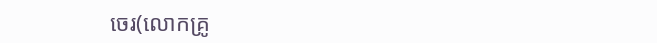ចេរ(លោកគ្រូ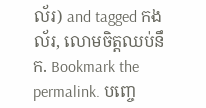ល័រ) and tagged កង ល័រ, លោមចិត្តឈប់នឹក. Bookmark the permalink. បញ្ចេ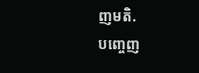ញមតិ.
បញ្ចេញ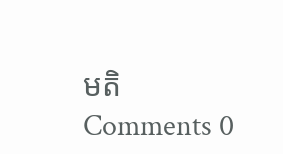មតិ
Comments 0